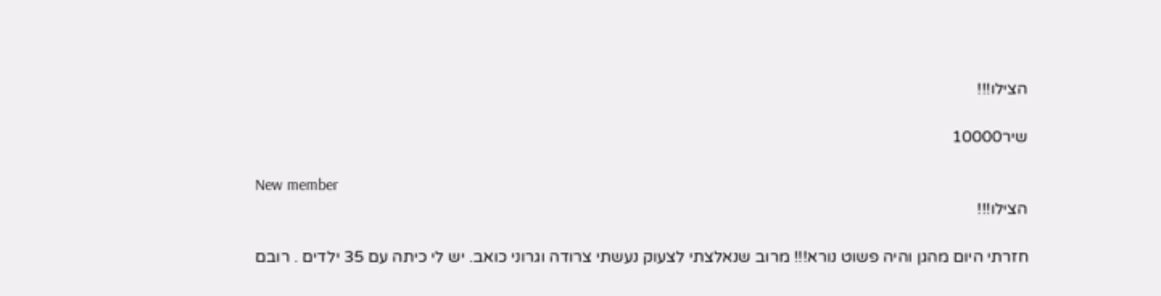הצילו!!!

שיר10000

New member
הצילו!!!

חזרתי היום מהגן והיה פשוט נורא!!! מרוב שנאלצתי לצעוק נעשתי צרודה וגרוני כואב. יש לי כיתה עם 35 ילדים . רובם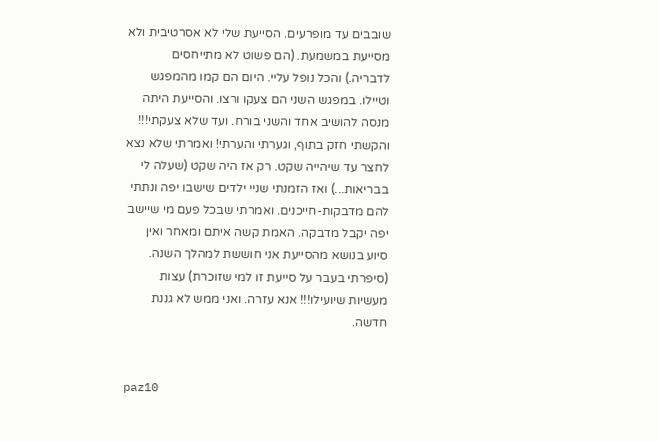שובבים עד מופרעים. הסייעת שלי לא אסרטיבית ולא מסייעת במשמעת. (הם פשוט לא מתייחסים לדבריה.) והכל נופל עליי. היום הם קמו מהמפגש וטיילו. במפגש השני הם צעקו ורצו. והסייעת היתה מנסה להושיב אחד והשני בורח. ועד שלא צעקתי!!! והקשתי חזק בתוף, וגערתי והערתי! ואמרתי שלא נצא לחצר עד שיהייה שקט. רק אז היה שקט (שעלה לי בבריאות...) ואז הזמנתי שניי ילדים שישבו יפה ונתתי להם מדבקות-חייכנים. ואמרתי שבכל פעם מי שיישב יפה יקבל מדבקה. האמת קשה איתם ומאחר ואין סיוע בנושא מהסייעת אני חוששת למהלך השנה. (סיפרתי בעבר על סייעת זו למי שזוכרת) עצות מעשיות שיועילו!!! אנא עזרה. ואני ממש לא גננת חדשה.


paz10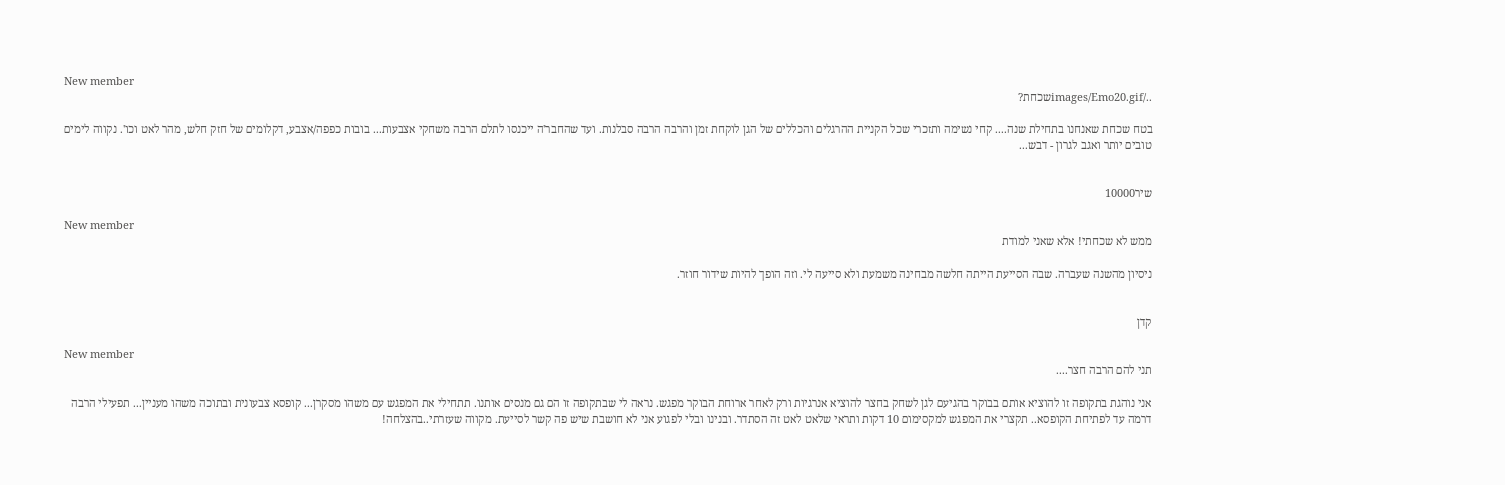New member
../images/Emo20.gifשכחת?

בטח שכחת שאנחנו בתחילת שנה.... קחי נשימה ותזכרי שכל הקניית ההרגלים והכללים של הגן לוקחת זמן והרבה הרבה סבלנות. ועד שהחבר'ה ייכנסו לתלם הרבה משחקי אצבעות... בובות כפפה/אצבע, דקלומים של חזק חלש, מהר לאט וכו'. נקווה לימים טובים יותר ואגב לגרון - דבש...


שיר10000

New member
ממש לא שכחתי! אלא שאני למודת

ניסיון מהשנה שעברה. שבה הסייעת הייתה חלשה מבחינה משמעת ולא סייעה לי. וזה הופך להיות שידור חוזר.


קדן

New member
תני להם הרבה חצר....

אני נוהגת בתקופה זו להוציא אותם בבוקר בהגיעם לגן לשחק בחצר להוציא אנרגיות ורק לאחר ארוחת הבוקר מפגש. נראה לי שבתקופה זו הם גם מנסים אותנו. תתחילי את המפגש עם משהו מסקרן... קופסא צבעונית ובתוכה משהו מעניין... תפעילי הרבה דרמה עד לפתיחת הקופסא.. תקצרי את המפגש למקסימום 10 דקות ותראי שלאט לאט זה הסתדר. ובנינו ובלי לפגוע אני לא חושבת שיש פה קשר לסייעת. מקווה שעזרתי..בהצלחה!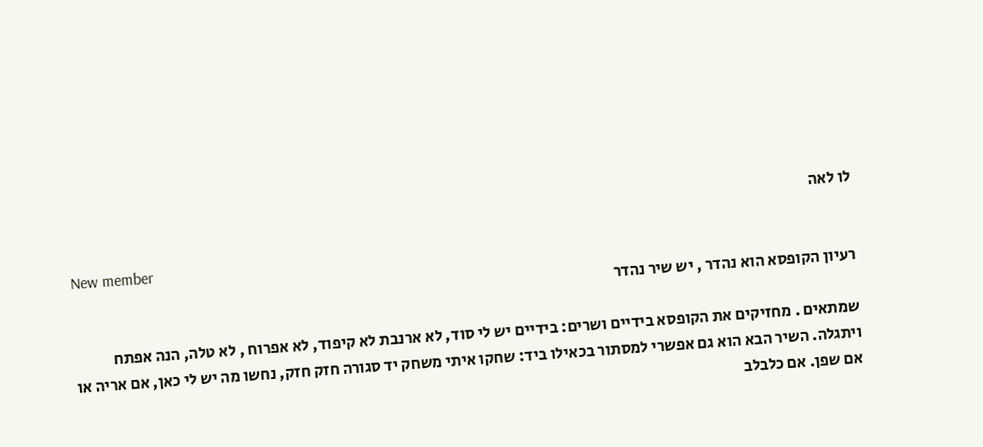לו לאה

New member
רעיון הקופסא הוא נהדר , יש שיר נהדר

שמתאים . מחזיקים את הקופסא בידיים ושרים: בידיים יש לי סוד, לא ארנבת לא קיפוד, לא אפרוח , לא טלה, הנה אפתח ויתגלה. השיר הבא הוא גם אפשרי למסתור בכאילו ביד: שחקו איתי משחק יד סגורה חזק חזק, נחשו מה יש לי כאן, אם אריה או אם שפן. אם כלבלב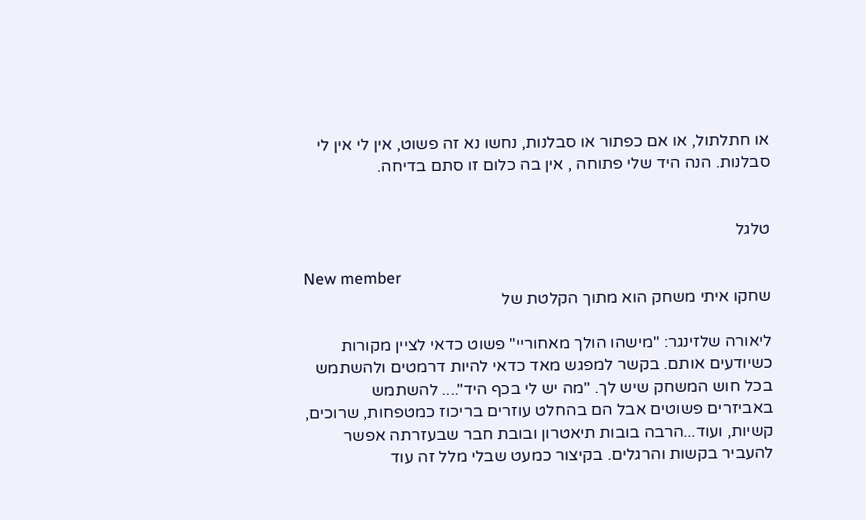או חתלתול, או אם כפתור או סבלנות, נחשו נא זה פשוט, אין לי אין לי סבלנות. הנה היד שלי פתוחה , אין בה כלום זו סתם בדיחה.


טלגל

New member
שחקו איתי משחק הוא מתוך הקלטת של

ליאורה שלזינגר: "מישהו הולך מאחוריי" פשוט כדאי לציין מקורות כשיודעים אותם. בקשר למפגש מאד כדאי להיות דרמטים ולהשתמש בכל חוש המשחק שיש לך. "מה יש לי בכף היד".... להשתמש באביזרים פשוטים אבל הם בהחלט עוזרים בריכוז כמטפחות, שרוכים, קשיות, ועוד...הרבה בובות תיאטרון ובובת חבר שבעזרתה אפשר להעביר בקשות והרגלים. בקיצור כמעט שבלי מלל זה עוד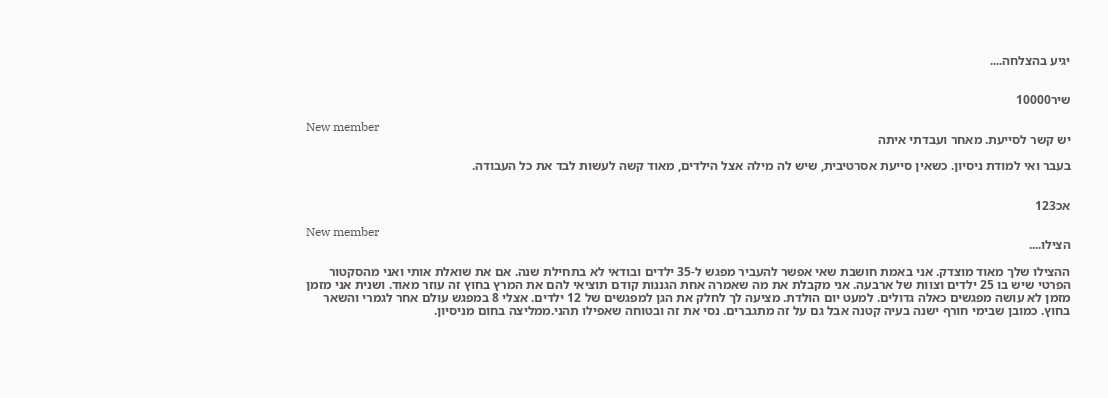יגיע בהצלחה....


שיר10000

New member
יש קשר לסייעת. מאחר ועבדתי איתה

בעבר ואי למודת ניסיון. כשאין סייעת אסרטיבית, שיש לה מילה אצל הילדים, מאוד קשה לעשות לבד את כל העבודה.


אכ123

New member
הצילו....

ההצילו שלך מאוד מוצדק. אני באמת חושבת שאי אפשר להעביר מפגש ל-35 ילדים ובודאי לא בתחילת שנה. אם את שואלת אותי ואני מהסקטור הפרטי שיש בו 25 ילדים וצוות של ארבעה. אני מקבלת את מה שאמרה אחת הגננות קודם תוציאי להם את המרץ בחוץ זה עוזר מאוד. ושנית אני מזמן מזמן לא עושה מפגשים כאלה גדולים. למעט יום הולדת. מציעה לך לחלק את הגן למפגשים של 12 ילדים. אצלי 8 במפגש עולם אחר לגמרי והשאר בחוץ. כמובן שבימי חורף ישנה בעיה קטנה אבל גם על זה מתגברים. נסי את זה ובטוחה שאפילו תהני.ממליצה בחום מניסיון.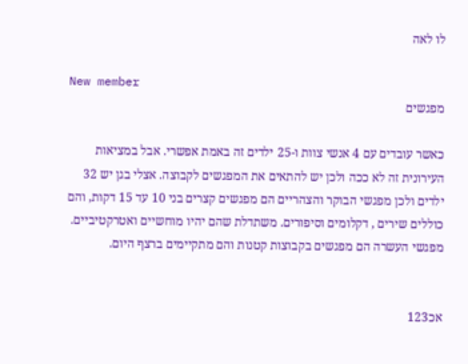לו לאה

New member
מפגשים

כאשר עובדים עם 4 אנשי צוות ו-25 ילדים זה באמת אפשרי. אבל במציאות העירונית זה לא ככה ולכן יש להתאים את המפגשים לקבוצה. אצלי בגן יש 32 ילדים ולכן מפגשי הבוקר והצהריים הם מפגשים קצרים בני 10 עד 15 דקות, והם כוללים שירים , דקלומים וסיפורים. משתדלת שהם יהיו מוחשיים ואטרקטיביים. מפגשי העשרה הם מפגשים בקבוצות קטנות והם מתקיימים ברצף היום.


אכ123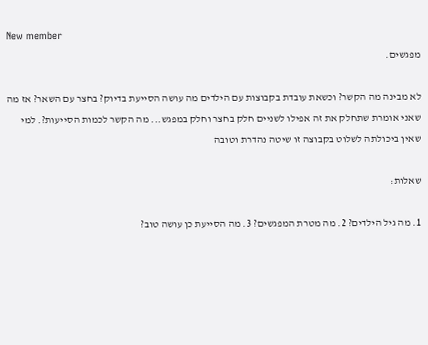New member
מפגשים.

לא מבינה מה הקשר? וכשאת עובדת בקבוצות עם הילדים מה עושה הסייעת בדיוק? בחצר עם השאר? אז מה שאני אומרת שתחלק את זה אפילו לשניים חלק בחצר וחלק במפגש... מה הקשר לכמות הסייעות?. למי שאין ביכולתה לשלוט בקבוצה זו שיטה נהדרת וטובה

שאלות:

1. מה גיל הילדים? 2. מה מטרת המפגשים? 3. מה הסייעת כן עושה טוב?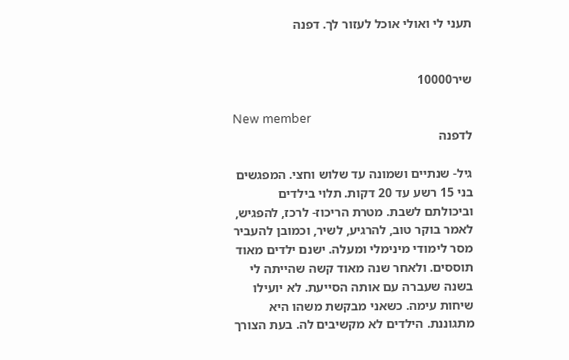תעני לי ואולי אוכל לעזור לך. דפנה


שיר10000

New member
לדפנה

גיל- שנתיים ושמונה עד שלוש וחצי. המפגשים בני 15 רשע עד 20 דקות. תלוי בילדים וביכולתם לשבת. מטרת הריכוז- לרכז, להפגיש, לאמר בוקר טוב, להרגיע, לשיר, וכמובן להעביר מסר לימודי מינימלי ומעלה. ישנם ילדים מאוד תוססים. ולאחר שנה מאוד קשה שהייתה לי בשנה שעברה עם אותה הסייעת. לא יועילו שיחות עימה. כשאני מבקשת משהו היא מתגוננת. הילדים לא מקשיבים לה. בעת הצורך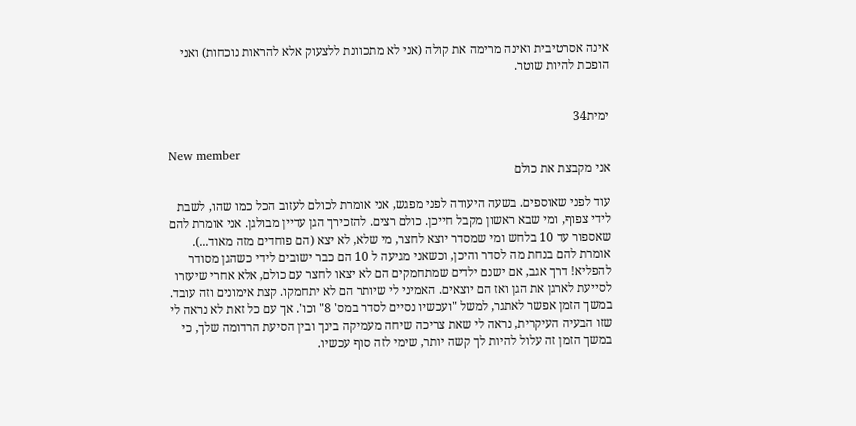אינה אסרטיבית ואינה מרימה את קולה (אני לא מתכוונת ללצעוק אלא להראות נוכחות) ואני הופכת להיות שוטר.


ימית34

New member
אני מקבצת את כולם

עוד לפני שאוספים. בשעה היעודה לפני מפגש, אני אומרת לכולם לעזוב הכל כמו שהו, לשבת לידי צפוף, ומי שבא ראשון מקבל חייכן. כולם רצים. להזכירך הגן עדיין מבולגן. אני אומרת להם שאספור עד 10 בלחש ומי שמסדר יוצא לחצר, מי שלא, לא יצא (הם פוחדים מזה מאוד...). אומרת להם בנחת מה לסדר והיכן, וכשאני מגיעה ל 10 הם כבר ישובים לידי כשהגן מסודר להפליא! דרך אגב, אם ישנם ילדים שמתחמקים הם לא יצאו לחצר עם כולם, אלא אחרי שיעזרו לסייעת לארגן את הגן ואז הם יוצאים. האמיני לי שיותר הם לא יתחמקו. קצת אימונים וזה עובד. במשך הזמן אפשר לאתגר, למשל "ועכשיו נסיים לסדר במס' 8" וכו'. אך עם כל זאת לא נראה לי שזו הבעיה העיקרית, נראה לי שאת צריכה שיחה מעמיקה בינך ובין הסיעת הרדומה שלך, כי במשך הזמן זה עלול להיות לך קשה יותר, שימי לזה סוף עכשיו.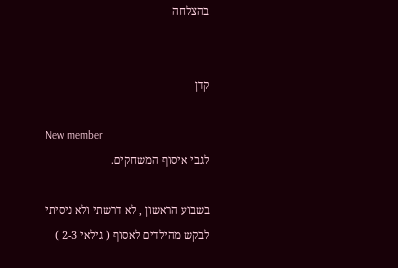בהצלחה


קדן

New member
לגבי איסוף המשחקים.

בשבוע הראשון , לא דרשתי ולא ניסיתי לבקש מהילדים לאסוף ( גילאי 2-3 )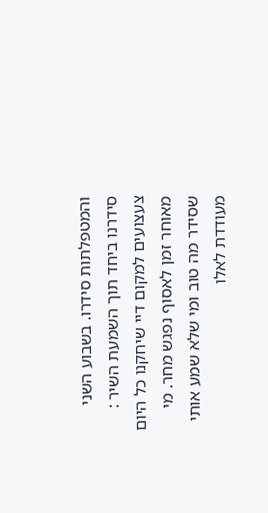והמטפלתות סידרו. בשבוע השני סידרנו ביחד תוך השמעת השיר : צעצועים למקום דיי שיחקנו כל היום מאוחר זמן לאסוף נפגש מחר. מי שסידר מה טוב ומי שלא שמע אותי מעודדת לאלו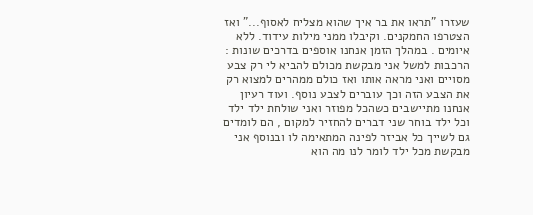שעזרו "תראו את בר איך שהוא מצליח לאסוף..." ואז הצטרפו החמקנים. וקיבלו ממני מילות עידוד. ללא איומים . במהלך הזמן אנחנו אוספים בדרכים שונות : הרכבות למשל אני מבקשת מכולם להביא לי רק צבע מסויים ואני מראה אותו ואז כולם ממהרים למצוא רק את הצבע הזה וכך עוברים לצבע נוסף. ועוד רעיון אנחנו מתיישבים כשהכל מפוזר ואני שולחת ילד ילד וכל ילד בוחר שני דברים להחזיר למקום , הם לומדים גם לשייך כל אביזר לפינה המתאימה לו ובנוסף אני מבקשת מכל ילד לומר לנו מה הוא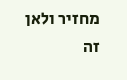מחזיר ולאן זה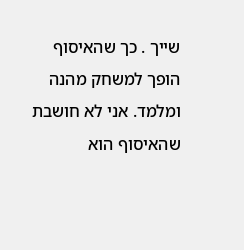שייך . כך שהאיסוף הופך למשחק מהנה ומלמד. אני לא חושבת שהאיסוף הוא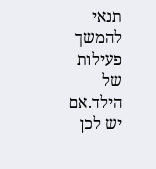תנאי להמשך פעילות של הילד.אם יש לכן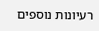רעיונות נוספים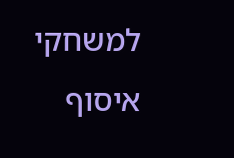למשחקי איסוף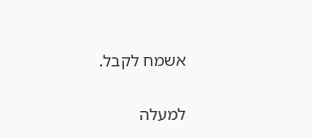אשמח לקבל.

למעלה